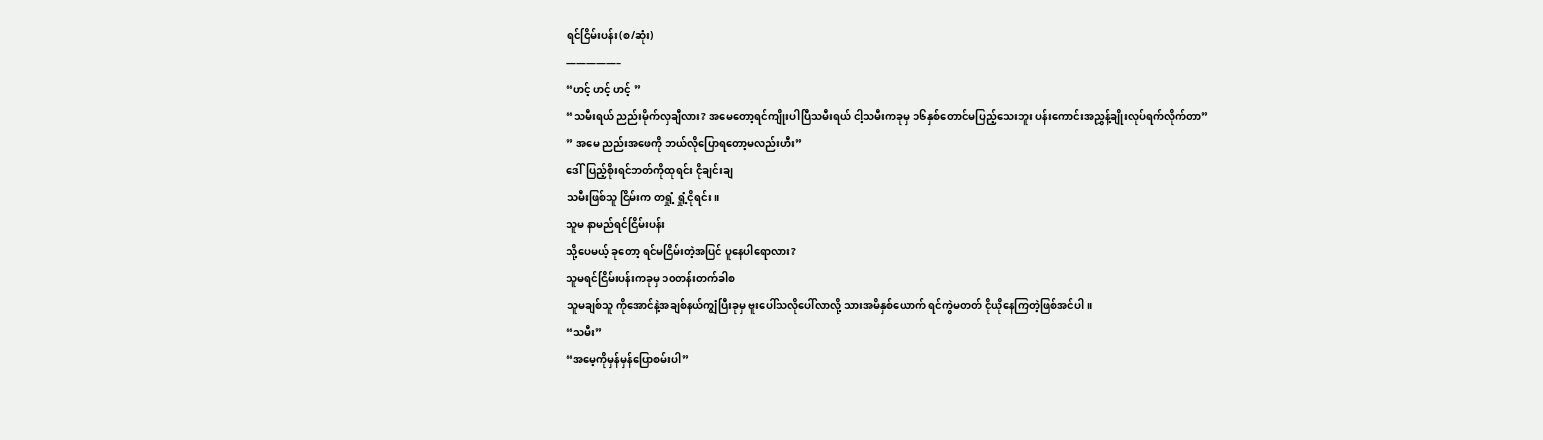ရင်ငြိမ်းပန်း(စ/ဆုံး)
—————–
“ဟင့် ဟင့် ဟင့် ”
“သမီးရယ် ညည်းမိုက်လှချီလား? အမေတော့ရင်ကျိုးပါပြီသမီးရယ် ငါ့သမီးကခုမှ ၁၆နှစ်တောင်မပြည့်သေးဘူး ပန်းကောင်းအညွှန့်ချိုးလုပ်ရက်လိုက်တာ”
” အမေ ညည်းအဖေကို ဘယ်လိုပြောရတော့မလည်းဟီး”
ဒေါ်ပြည့်စိုးရင်ဘတ်ကိုထုရင်း ငိုချင်းချ
သမီးဖြစ်သူ ငြိမ်းက တရှုံ့ ရှုံ့ငိုရင်း။
သူမ နာမည်ရင်ငြိမ်းပန်း
သို့ပေမယ့် ခုတော့ ရင်မငြိမ်းတဲ့အပြင် ပူနေပါရောလား?
သူမရင်ငြိမ်းပန်းကခုမှ ၁၀တန်းတက်ခါစ
သူမချစ်သူ ကိုအောင်နဲ့အချစ်နယ်ကျွံပြီးခုမှ ဗူးပေါ်သလိုပေါ်လာလို့ သားအမိနှစ်ယောက် ရင်ကွဲမတတ် ငိုယိုနေကြတဲ့ဖြစ်အင်ပါ။
“သမီး”
“အမေ့ကိုမှန်မှန်ပြောစမ်းပါ”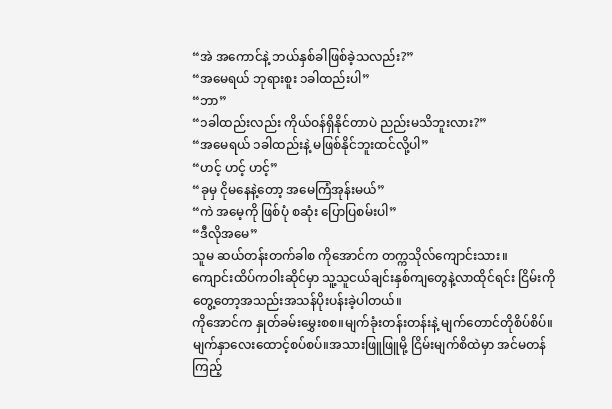“အဲ အကောင်နဲ့ ဘယ်နှစ်ခါဖြစ်ခဲ့သလည်း?”
“အမေရယ် ဘုရားစူး ၁ခါထည်းပါ”
“ဘာ”
“၁ခါထည်းလည်း ကိုယ်ဝန်ရှိနိုင်တာပဲ ညည်းမသိဘူးလား?”
“အမေရယ် ၁ခါထည်းနဲ့ မဖြစ်နိုင်ဘူးထင်လို့ပါ”
“ဟင့် ဟင့် ဟင့်”
“ခုမှ ငိုမနေနဲ့တော့ အမေကြံအုန်းမယ်”
“ကဲ အမေ့ကို ဖြစ်ပုံ စဆုံး ပြောပြစမ်းပါ”
“ဒီလိုအမေ”
သူမ ဆယ်တန်းတက်ခါစ ကိုအောင်က တက္ကသိုလ်ကျောင်းသား။
ကျောင်းထိပ်ကဝါးဆိုင်မှာ သူ့သူငယ်ချင်းနှစ်ကျတွေနဲ့လာထိုင်ရင်း ငြိမ်းကိုတွေ့တော့အသည်းအသန်ပိုးပန်းခဲ့ပါတယ်။
ကိုအောင်က နှုတ်ခမ်းမွှေးစစ။မျက်ခုံးတန်းတန်းနဲ့ မျက်တောင်တိုစိပ်စိပ်။မျက်နှာလေးထောင့်စပ်စပ်။အသားဖြူဖြူမို့ ငြိမ်းမျက်စိထဲမှာ အင်မတန်ကြည့်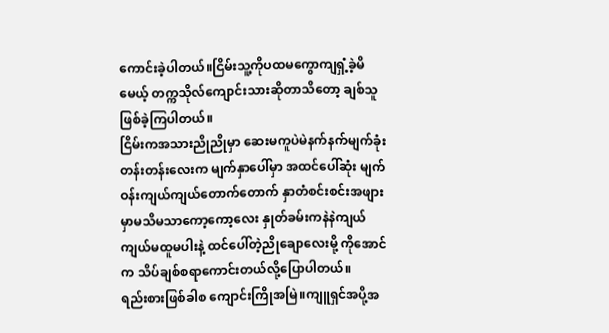ကောင်းခဲ့ပါတယ်။ငြိမ်းသူ့ကိုပထမကွောကျရှံ့ခဲ့မိမေယ့် တက္ကသိုလ်ကျောင်းသားဆိုတာသိတော့ ချစ်သူဖြစ်ခဲ့ကြပါတယ်။
ငြိမ်းကအသားညိုညိုမှာ ဆေးမကူပဲမဲနက်နက်မျက်ခုံးတန်းတန်းလေးက မျက်နှာပေါ်မှာ အထင်ပေါ်ဆုံး မျက်ဝန်းကျယ်ကျယ်တောက်တောက် နှာတံစင်းစင်းအဖျားမှာမသိမသာကော့ကော့လေး နှုတ်ခမ်းကနဲနဲကျယ်ကျယ်မထူမပါးနဲ့ ထင်ပေါ်တဲ့ညိုချောလေးမို့ ကိုအောင်က သိပ်ချစ်စရာကောင်းတယ်လို့ပြောပါတယ်။
ရည်းစားဖြစ်ခါစ ကျောင်းကြိုအမြဲ။ကျူရှင်အပို့အ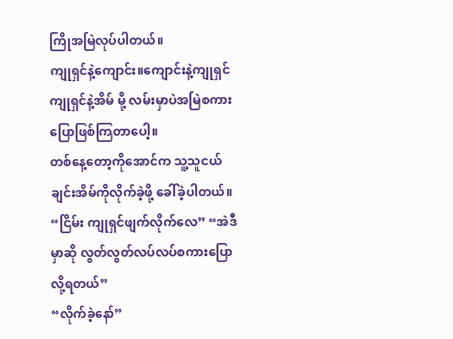ကြိုအမြဲလုပ်ပါတယ်။
ကျုရှင်နဲ့ကျောင်း။ကျောင်းနဲ့ကျုရှင် ကျုရှင်နဲ့အိမ် မို့ လမ်းမှာပဲအမြဲစကားပြောဖြစ်ကြတာပေါ့။
တစ်နေ့တော့ကိုအောင်က သူ့သူငယ်ချင်းအိမ်ကိုလိုက်ခဲ့ဖို့ ခေါ်ခဲ့ပါတယ်။
“ငြိမ်း ကျုရှင်ဖျက်လိုက်လေ” “အဲဒီမှာဆို လွတ်လွတ်လပ်လပ်စကားပြောလို့ရတယ်”
“လိုက်ခဲ့နော်”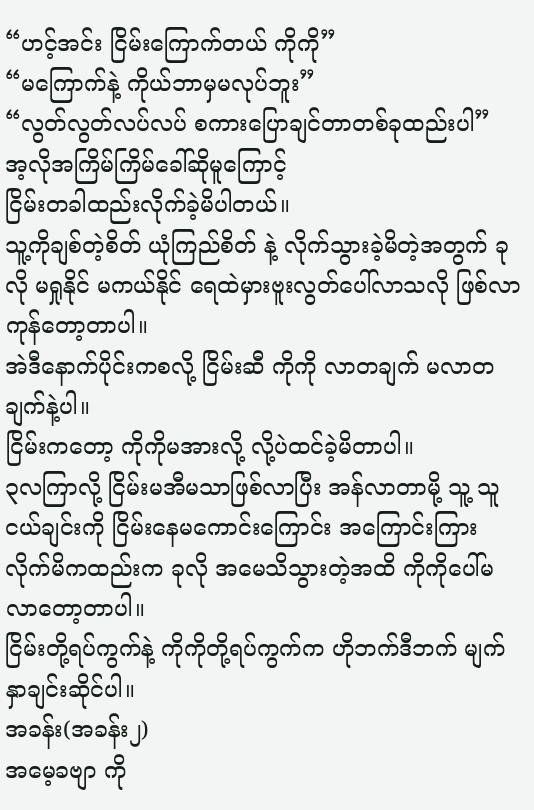“ဟင့်အင်း ငြိမ်းကြောက်တယ် ကိုကို”
“မကြောက်နဲ့ ကိုယ်ဘာမှမလုပ်ဘူး”
“လွတ်လွတ်လပ်လပ် စကားပြောချင်တာတစ်ခုထည်းပါ”
အ့လိုအကြိမ်ကြိမ်ခေါ်ဆိုမူကြောင့်
ငြိမ်းတခါထည်းလိုက်ခဲ့မိပါတယ်။
သူ့ကိုချစ်တဲ့စိတ် ယုံကြည်စိတ် နဲ့ လိုက်သွားခဲ့မိတဲ့အတွက် ခုလို မရှုနိုင် မကယ်နိုင် ရေထဲမှားဗူးလွတ်ပေါ်လာသလို ဖြစ်လာကုန်တော့တာပါ။
အဲဒီနောက်ပိုင်းကစလို့ ငြိမ်းဆီ ကိုကို လာတချက် မလာတချက်နဲ့ပါ။
ငြိမ်းကတော့ ကိုကိုမအားလို့ လို့ပဲထင်ခဲ့မိတာပါ။
၃လကြာလို့ ငြိမ်းမအီမသာဖြစ်လာပြီး အန်လာတာမို့ သူ့ သူငယ်ချင်းကို ငြိမ်းနေမကောင်းကြောင်း အကြောင်းကြား လိုက်မိကထည်းက ခုလို အမေသိသွားတဲ့အထိ ကိုကိုပေါ်မလာတော့တာပါ။
ငြိမ်းတို့ရပ်ကွက်နဲ့ ကိုကိုတို့ရပ်ကွက်က ဟိုဘက်ဒီဘက် မျက်နှာချင်းဆိုင်ပါ။
အခန်း(အခန်း၂)
အမေ့ခဗျာ ကို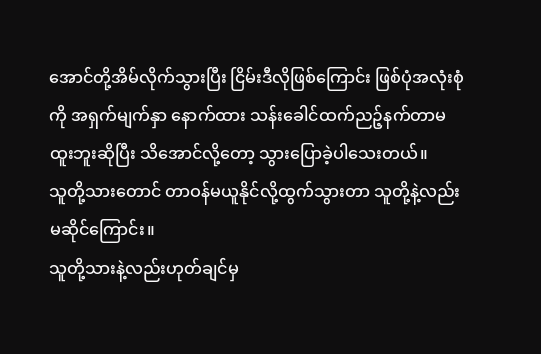အောင်တို့အိမ်လိုက်သွားပြီး ငြိမ်းဒီလိုဖြစ်ကြောင်း ဖြစ်ပုံအလုံးစုံကို အရှက်မျက်နှာ နောက်ထား သန်းခေါင်ထက်ညဉ့်နက်တာမထူးဘူးဆိုပြီး သိအောင်လို့တော့ သွားပြောခဲ့ပါသေးတယ်။
သူတို့သားတောင် တာဝန်မယူနိုင်လို့ထွက်သွားတာ သူတို့နဲ့လည်းမဆိုင်ကြောင်း။
သူတို့သားနဲ့လည်းဟုတ်ချင်မှ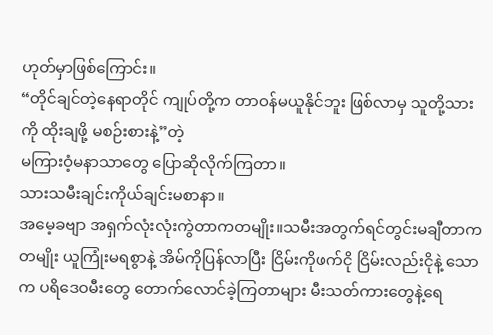ဟုတ်မှာဖြစ်ကြောင်း။
“တိုင်ချင်တဲ့နေရာတိုင် ကျုပ်တို့က တာဝန်မယူနိုင်ဘူး ဖြစ်လာမှ သူတို့သားကို ထိုးချဖို့ မစဉ်းစားနဲ့”တဲ့
မကြားဝံ့မနာသာတွေ ပြောဆိုလိုက်ကြတာ။
သားသမီးချင်းကိုယ်ချင်းမစာနာ။
အမေ့ခဗျာ အရှက်လုံးလုံးကွဲတာကတမျိုး။သမီးအတွက်ရင်တွင်းမချီတာကတမျိုး ယူကြုံးမရစွာနဲ့ အိမ်ကိုပြန်လာပြီး ငြိမ်းကိုဖက်ငို ငြိမ်းလည်းငိုနဲ့ သောက ပရိဒေဝမီးတွေ တောက်လောင်ခဲ့ကြတာများ မီးသတ်ကားတွေနဲ့ရေ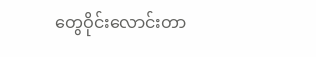တွေဝိုင်းလောင်းတာ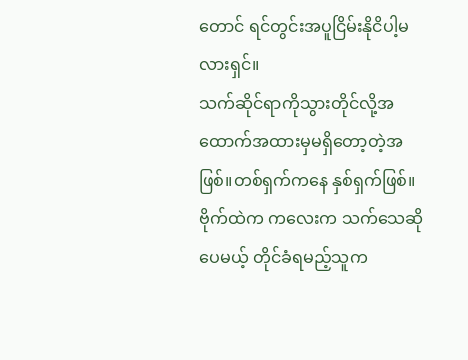တောင် ရင်တွင်းအပူငြိမ်းနိုငိပါ့မလားရှင်။
သက်ဆိုင်ရာကိုသွားတိုင်လို့အထောက်အထားမှမရှိတော့တဲ့အဖြစ်။တစ်ရှက်ကနေ နှစ်ရှက်ဖြစ်။
ဗိုက်ထဲက ကလေးက သက်သေဆိုပေမယ့် တိုင်ခံရမည့်သူက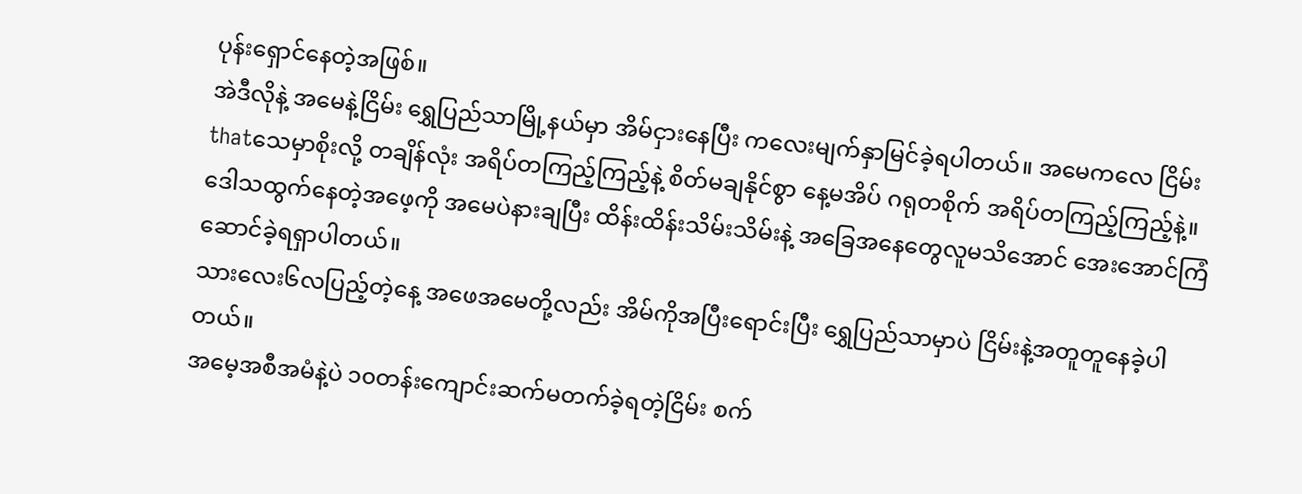ပုန်းရှောင်နေတဲ့အဖြစ်။
အဲဒီလိုနဲ့ အမေနဲ့ငြိမ်း ရွှေပြည်သာမြို့နယ်မှာ အိမ်ငှားနေပြီး ကလေးမျက်နှာမြင်ခဲ့ရပါတယ်။ အမေကလေ ငြိမ်းthatသေမှာစိုးလို့ တချိန်လုံး အရိပ်တကြည့်ကြည့်နဲ့ စိတ်မချနိုင်စွာ နေ့မအိပ် ဂရုတစိုက် အရိပ်တကြည့်ကြည့်နဲ့။
ဒေါသထွက်နေတဲ့အဖေ့ကို အမေပဲနားချပြီး ထိန်းထိန်းသိမ်းသိမ်းနဲ့ အခြေအနေတွေလူမသိအောင် အေးအောင်ကြံဆောင်ခဲ့ရရှာပါတယ်။
သားလေး၆လပြည့်တဲ့နေ့ အဖေအမေတို့လည်း အိမ်ကိုအပြီးရောင်းပြီး ရွှေပြည်သာမှာပဲ ငြိမ်းနဲ့အတူတူနေခဲ့ပါတယ်။
အမေ့အစီအမံနဲ့ပဲ ၁၀တန်းကျောင်းဆက်မတက်ခဲ့ရတဲ့ငြိမ်း စက်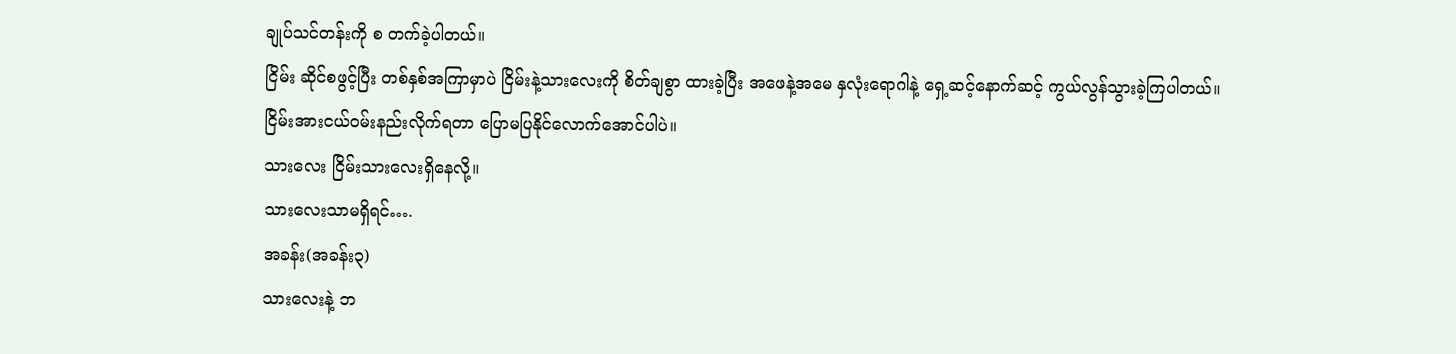ချုပ်သင်တန်းကို စ တက်ခဲ့ပါတယ်။
ငြိမ်း ဆိုင်စဖွင့်ပြီး တစ်နှစ်အကြာမှာပဲ ငြိမ်းနဲ့သားလေးကို စိတ်ချစွာ ထားခဲ့ပြီး အဖေနဲ့အမေ နှလုံးရောဂါနဲ့ ရှေ့ဆင့်နောက်ဆင့် ကွယ်လွန်သွားခဲ့ကြပါတယ်။
ငြိမ်းအားငယ်ဝမ်းနည်းလိုက်ရတာ ပြောမပြနိုင်လောက်အောင်ပါပဲ။
သားလေး ငြိမ်းသားလေးရှိနေလို့။
သားလေးသာမရှိရင်….
အခန်း(အခန်း၃)
သားလေးနဲ့ ဘ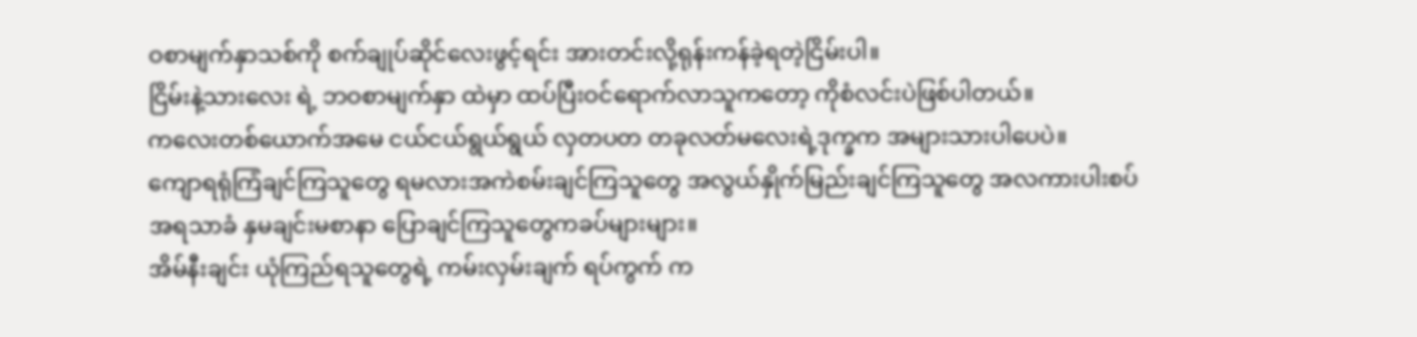ဝစာမျက်နှာသစ်ကို စက်ချုပ်ဆိုင်လေးဖွင့်ရင်း အားတင်းလို့ရုန်းကန်ခဲ့ရတဲ့ငြိမ်းပါ။
ငြိမ်းနဲ့သားလေး ရဲ့ ဘဝစာမျက်နှာ ထဲမှာ ထပ်ပြီးဝင်ရောက်လာသူကတော့ ကိုစံလင်းပဲဖြစ်ပါတယ်။
ကလေးတစ်ယောက်အမေ ငယ်ငယ်ရွယ်ရွယ် လှတပတ တခုလတ်မလေးရဲ့ဒုက္ခက အများသားပါပေပဲ။
ကျောရရုံကြံချင်ကြသူတွေ ရမလားအကဲစမ်းချင်ကြသူတွေ အလွယ်နှိုက်မြည်းချင်ကြသူတွေ အလကားပါးစပ်အရသာခံ နှမချင်းမစာနာ ပြောချင်ကြသူတွေကခပ်များများ။
အိမ်နီးချင်း ယုံကြည်ရသူတွေရဲ့ ကမ်းလှမ်းချက် ရပ်ကွက် က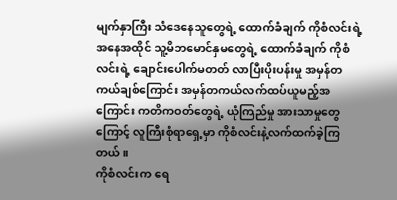မျက်နှာကြီး သံဒေနေသူတွေရဲ့ ထောက်ခံချက် ကိုစံလင်းရဲ့ အနေအထိုင် သူ့မိဘမောင်နှမတွေရဲ့ ထောက်ခံချက် ကိုစံလင်းရဲ့ ချောင်းပေါက်မတတ် လာပြီးပိုးပန်းမှု အမှန်တကယ်ချစ်ကြောင်း အမှန်တကယ်လက်ထပ်ယူမည့်အကြောင်း ကတိကဝတ်တွေရဲ့ ယုံကြည်မှု အားသာမှုတွေ ကြောင့် လူကြီးစုံရာရှေ့မှာ ကိုစံလင်းနဲ့လက်ထက်ခဲ့ကြတယ်။
ကိုစံလင်းက ရေ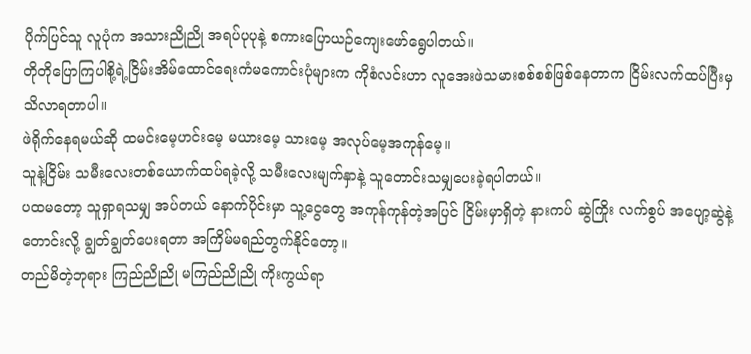ပိုက်ပြင်သူ လူပုံက အသားညိုညို အရပ်ပုပုနဲ့ စကားပြောယဉ်ကျေးဖော်ရွေပါတယ်။
တိုတိုပြောကြပါစို့ရဲ့ငြိမ်းအိမ်ထောင်ရေးကံမကောင်းပုံများက ကိုစံလင်းဟာ လူအေးဖဲသမားစစ်စစ်ဖြစ်နေတာက ငြိမ်းလက်ထပ်ပြီးမှ သိလာရတာပါ။
ဖဲရိုက်နေရမယ်ဆို ထမင်းမေ့ဟင်းမေ့ မယားမေ့ သားမေ့ အလုပ်မေ့အကုန်မေ့။
သူနဲ့ငြိမ်း သမီးလေးတစ်ယောက်ထပ်ရခဲ့လို့ သမီးလေးမျက်နှာနဲ့ သူတောင်းသမျှပေးခဲ့ရပါတယ်။
ပထမတော့ သူရှာရသမျှ အပ်တယ် နောက်ပိုင်းမှာ သူ့ငွေတွေ အကုန်ကုန်တဲ့အပြင် ငြိမ်းမှာရှိတဲ့ နားကပ် ဆွဲကြိုး လက်စွပ် အပျော့ဆွဲနဲ့ တောင်းလို့ ချွတ်ချွတ်ပေးရတာ အကြိမ်မရည်တွက်နိုင်တော့။
တည်မိတဲ့ဘုရား ကြည်ညိုညို မကြည်ညိုညို ကိုးကွယ်ရာ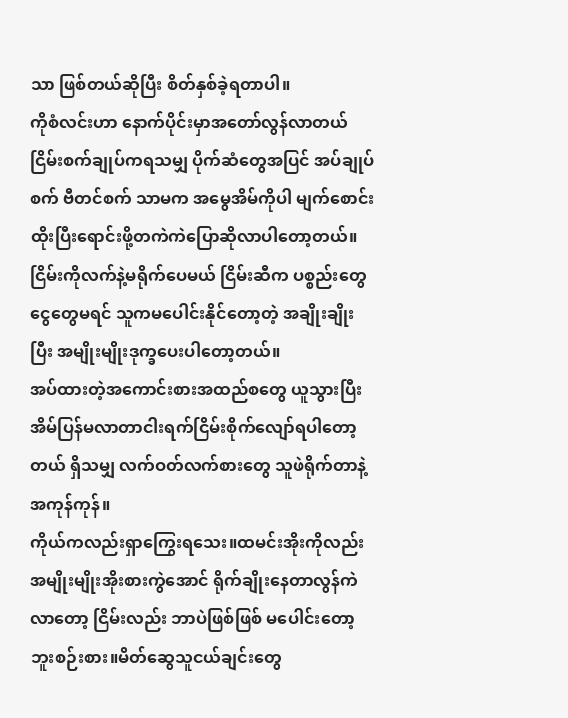သာ ဖြစ်တယ်ဆိုပြီး စိတ်နှစ်ခဲ့ရတာပါ။
ကိုစံလင်းဟာ နောက်ပိုင်းမှာအတော်လွန်လာတယ် ငြိမ်းစက်ချုပ်ကရသမျှ ပိုက်ဆံတွေအပြင် အပ်ချုပ်စက် ဗီတင်စက် သာမက အမွေအိမ်ကိုပါ မျက်စောင်းထိုးပြီးရောင်းဖို့တကဲကဲပြောဆိုလာပါတော့တယ်။
ငြိမ်းကိုလက်နဲ့မရိုက်ပေမယ် ငြိမ်းဆီက ပစ္စည်းတွေငွေတွေမရင် သူကမပေါင်းနိုင်တော့တဲ့ အချိုးချိုးပြီး အမျိုးမျိုးဒုက္ခပေးပါတော့တယ်။
အပ်ထားတဲ့အကောင်းစားအထည်စတွေ ယူသွားပြီး အိမ်ပြန်မလာတာငါးရက်ငြိမ်းစိုက်လျော်ရပါတော့တယ် ရှိသမျှ လက်ဝတ်လက်စားတွေ သူဖဲရိုက်တာနဲ့အကုန်ကုန်။
ကိုယ်ကလည်းရှာကြွေးရသေး။ထမင်းအိုးကိုလည်း အမျိုးမျိုးအိုးစားကွဲအောင် ရိုက်ချိုးနေတာလွန်ကဲလာတော့ ငြိမ်းလည်း ဘာပဲဖြစ်ဖြစ် မပေါင်းတော့ဘူးစဉ်းစား။မိတ်ဆွေသူငယ်ချင်းတွေ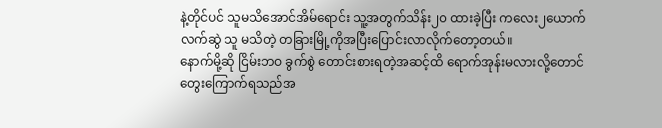နဲ့တိုင်ပင် သူမသိအောင်အိမ်ရောင်း သူ့အတွက်သိန်း၂၀ ထားခဲ့ပြီး ကလေး၂ယောက်လက်ဆွဲ သူ မသိတဲ့ တခြားမြို့ကိုအပြီးပြောင်းလာလိုက်တော့တယ်။
နောက်မို့ဆို ငြိမ်းဘဝ ခွက်စွဲ တောင်းစားရတဲ့အဆင့်ထိ ရောက်အုန်းမလားလို့တောင် တွေးကြောက်ရသည်အ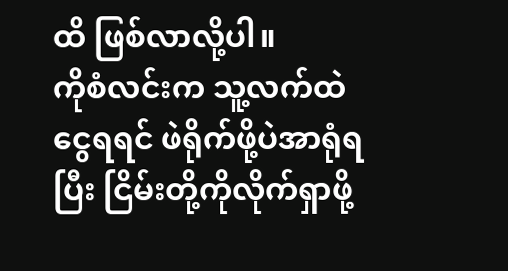ထိ ဖြစ်လာလို့ပါ။
ကိုစံလင်းက သူ့လက်ထဲငွေရရင် ဖဲရိုက်ဖို့ပဲအာရုံရပြီး ငြိမ်းတို့ကိုလိုက်ရှာဖို့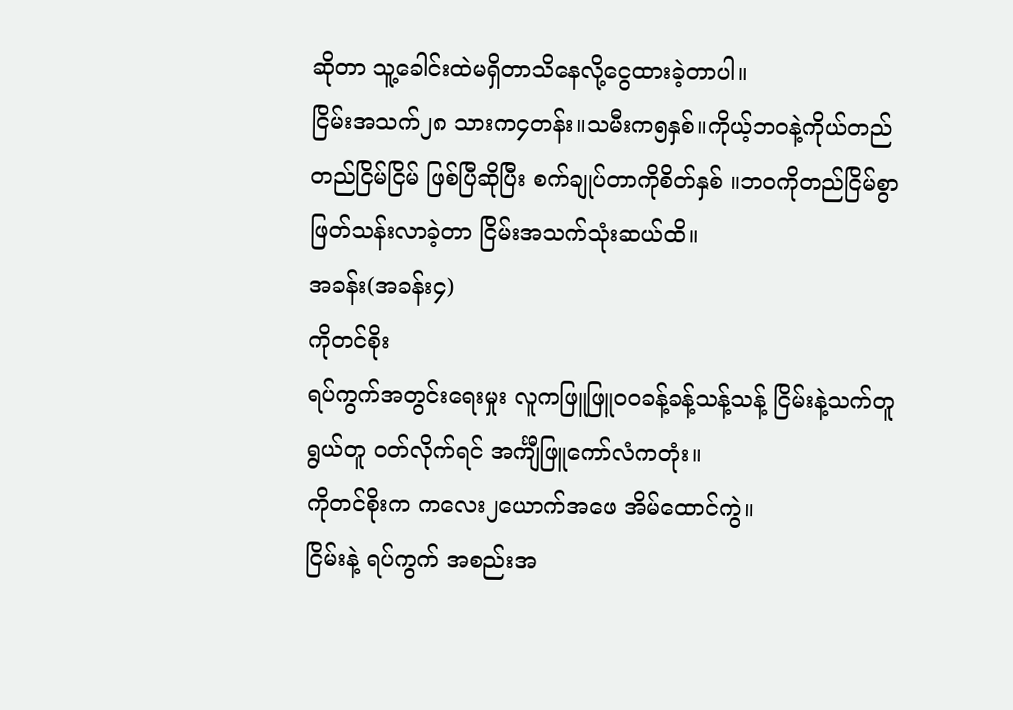ဆိုတာ သူ့ခေါင်းထဲမရှိတာသိနေလို့ငွေထားခဲ့တာပါ။
ငြိမ်းအသက်၂၈ သားက၄တန်း။သမီးက၅နှစ်။ကိုယ့်ဘဝနဲ့ကိုယ်တည်တည်ငြိမ်ငြိမ် ဖြစ်ပြီဆိုပြီး စက်ချုပ်တာကိုစိတ်နှစ် ။ဘဝကိုတည်ငြိမ်စွာ ဖြတ်သန်းလာခဲ့တာ ငြိမ်းအသက်သုံးဆယ်ထိ။
အခန်း(အခန်း၄)
ကိုတင်စိုး
ရပ်ကွက်အတွင်းရေးမှုး လူကဖြူဖြူဝဝခန့်ခန့်သန့်သန့် ငြိမ်းနဲ့သက်တူရွယ်တူ ဝတ်လိုက်ရင် အင်္ကျီဖြူကော်လံကတုံး။
ကိုတင်စိုးက ကလေး၂ယောက်အဖေ အိမ်ထောင်ကွဲ။
ငြိမ်းနဲ့ ရပ်ကွက် အစည်းအ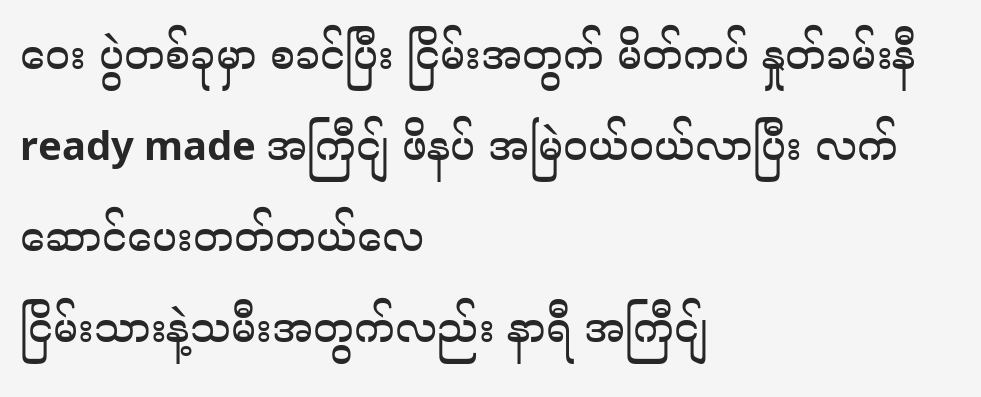ဝေး ပွဲတစ်ခုမှာ စခင်ပြီး ငြိမ်းအတွက် မိတ်ကပ် နှုတ်ခမ်းနီ ready made အကြီငျ် ဖိနပ် အမြဲဝယ်ဝယ်လာပြီး လက်ဆောင်ပေးတတ်တယ်လေ
ငြိမ်းသားနဲ့သမီးအတွက်လည်း နာရီ အကြီငျ်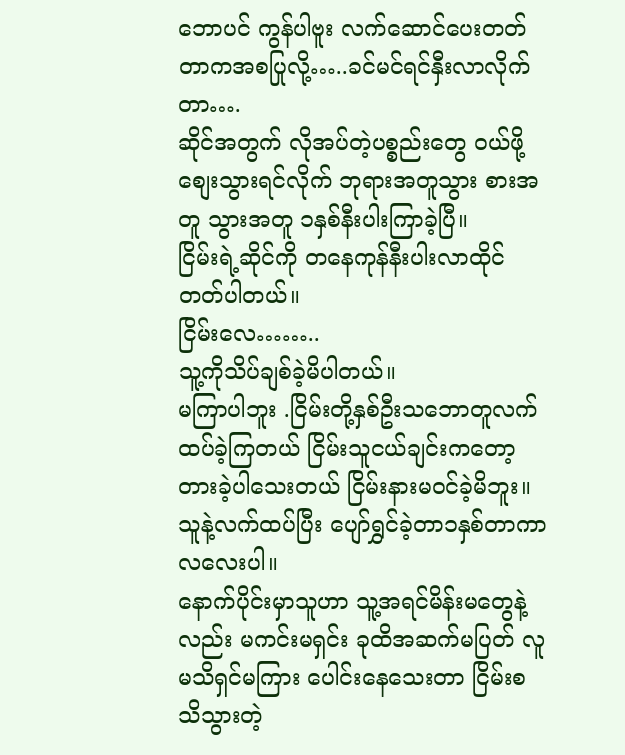ဘောပင် ကွန်ပါဗူး လက်ဆောင်ပေးတတ်တာကအစပြုလို့…..ခင်မင်ရင်နှီးလာလိုက်တာ….
ဆိုင်အတွက် လိုအပ်တဲ့ပစ္စည်းတွေ ဝယ်ဖို့စျေးသွားရင်လိုက် ဘုရားအတူသွား စားအတူ သွားအတူ ၁နှစ်နီးပါးကြာခဲ့ပြီ။
ငြိမ်းရဲ့ဆိုင်ကို တနေကုန်နီးပါးလာထိုင်တတ်ပါတယ်။
ငြိမ်းလေ……..
သူ့ကိုသိပ်ချစ်ခဲ့မိပါတယ်။
မကြာပါဘူး .ငြိမ်းတို့နှစ်ဦးသဘောတူလက်ထပ်ခဲ့ကြတယ် ငြိမ်းသူငယ်ချင်းကတော့တားခဲ့ပါသေးတယ် ငြိမ်းနားမဝင်ခဲ့မိဘူး။
သူနဲ့လက်ထပ်ပြီး ပျော်ရွှင်ခဲ့တာ၁နှစ်တာကာလလေးပါ။
နောက်ပိုင်းမှာသူဟာ သူ့အရင်မိန်းမတွေနဲ့လည်း မကင်းမရှင်း ခုထိအဆက်မပြတ် လူမသိရှင်မကြား ပေါင်းနေသေးတာ ငြိမ်းစသိသွားတဲ့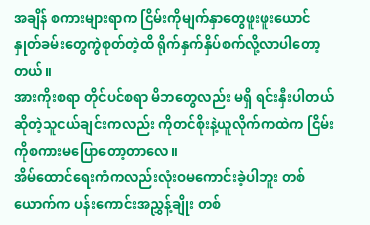အချိန် စကားများရာက ငြိမ်းကိုမျက်နှာတွေဖူးဖူးယောင် နှုတ်ခမ်းတွေကွဲစုတ်တဲ့ထိ ရိုက်နှက်နှိပ်စက်လို့လာပါတော့တယ်။
အားကိုးစရာ တိုင်ပင်စရာ မိဘတွေလည်း မရှိ ရင်းနှီးပါတယ်ဆိုတဲ့သူငယ်ချင်းကလည်း ကိုတင်စိုးနဲ့ယူလိုက်ကထဲက ငြိမ်းကိုစကားမပြောတော့တာလေ။
အိမ်ထောင်ရေးကံကလည်းလုံးဝမကောင်းခဲ့ပါဘူး တစ်ယောက်က ပန်းကောင်းအညွှန့်ချိုး တစ်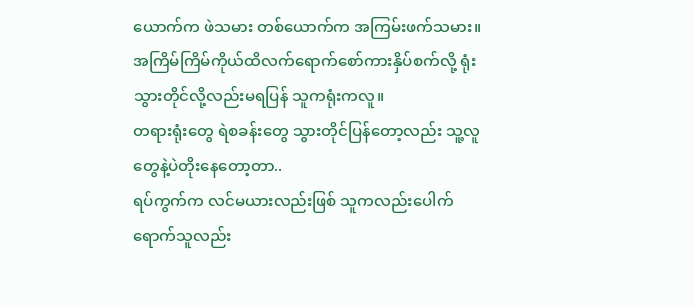ယောက်က ဖဲသမား တစ်ယောက်က အကြမ်းဖက်သမား။
အကြိမ်ကြိမ်ကိုယ်ထိလက်ရောက်စော်ကားနှိပ်စက်လို့ ရုံးသွားတိုင်လို့လည်းမရပြန် သူကရုံးကလူ။
တရားရုံးတွေ ရဲစခန်းတွေ သွားတိုင်ပြန်တော့လည်း သူ့လူတွေနဲ့ပဲတိုးနေတော့တာ..
ရပ်ကွက်က လင်မယားလည်းဖြစ် သူကလည်းပေါက်ရောက်သူလည်း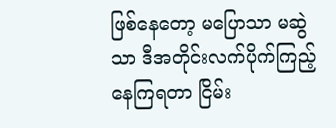ဖြစ်နေတော့ မပြောသာ မဆွဲသာ ဒီအတိုင်းလက်ပိုက်ကြည့်နေကြရတာ ငြိမ်း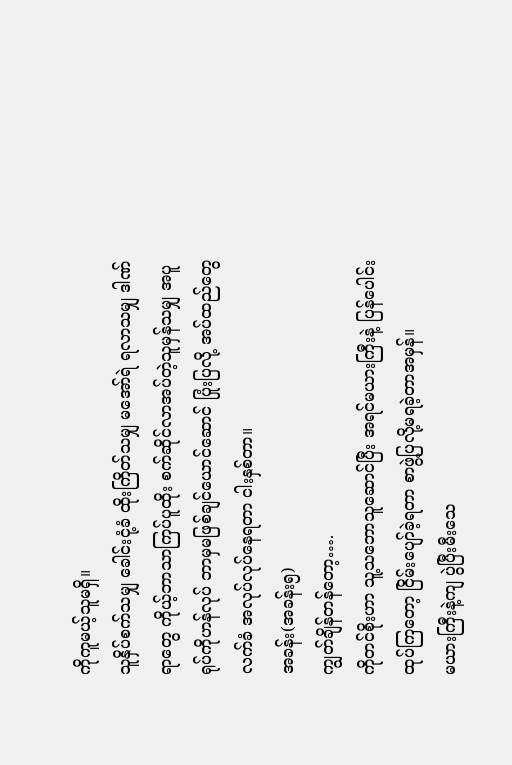ကိုကူမယ့်သူမရှိ။
သူနှိပ်စက်သမျှ ခေါင်းငုံ့ခံ ထိုးကြိတ်သမျှ မအော်ရဲ ရလာသမျှ ဒါဏ်ရာတွေ ကိုယ့်ဘာသာကြပ်ပူထိုး စက်ဆိုင်လာအပ်တဲ့သူမှန်သမျှ အပူရုပ်ကိုဟန်လုပ် ဘာမှမဖြစ်ချင်ယောင်ဆောင် ပြုံးပြလို့ အပ်ထည်တွေလက်ခံ အလုပ်လုပ်နေရတာ ငါးနှစ်တာ။
အခန်း(အခန်း၅)
ကျွတ်ချိန်တန်တော့….
ကိုတင်စိုးဟာ သူ့သဘောသူဆောင်ပြီး အရင်မယားကြီးနဲ့ ပြန်ပေါင်းထုပ်ကြတော့ ငြိမ်းပျော်ခဲ့ရတာ စာဖွဲ့ပြလို့မရခဲ့တာအမှန်။
မယားကြီးနဲ့ကျ ပွဲပြီးမီးသေ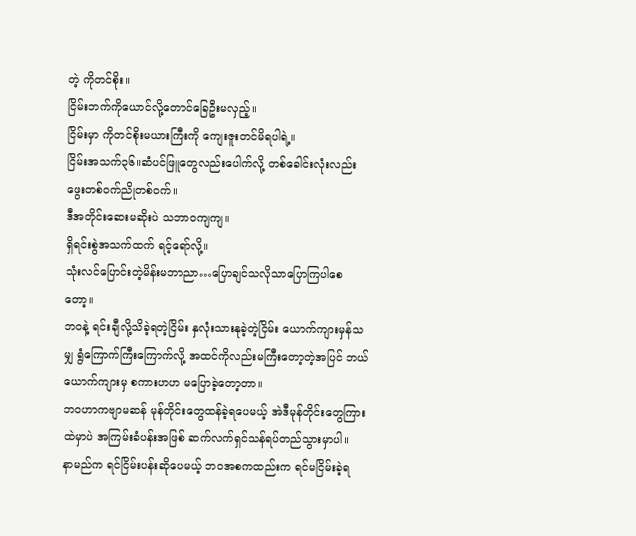တဲ့ ကိုတင်စိုး။
ငြိမ်းဘက်ကိုယောင်လို့တောင်ခြေဦးမလှည့်။
ငြိမ်းမှာ ကိုတင်စိုးမယားကြီးကို ကျေးဇူးတင်မိရပါရဲ့။
ငြိမ်းအသက်၃၆။ဆံပင်ဖြူတွေလည်းပေါက်လို့ တစ်ခေါင်းလုံးလည်းဖွေးတစ်ဝက်ညိုတစ်ဝက်။
ဒီအတိုင်းဆေးမဆိုးပဲ သဘာဝကျကျ။
ရှိရင်းစွဲအသက်ထက် ရင့်ရော်လို့။
သုံးလင်ပြောင်းတဲ့မိန်းမဘာညာ…ပြောချင်သလိုသာပြောကြပါစေတော့။
ဘဝနဲ့ ရင်းချီလို့သိခဲ့ရတဲ့ငြိမ်း နှလုံးသားနုခဲ့တဲ့ငြိမ်း ယောက်ကျားမှန်သမျှ ရွံကြောက်ကြီးကြောက်လို့ အထင်ကိုလည်းမကြီးတော့တဲ့အပြင် ဘယ်ယောက်ကျားမှ စကားဟဟ မပြောခဲ့တော့တာ။
ဘဝဟာကဗျာမဆန် မုန်တိုင်းတွေထန်ခဲ့ရပေမယ့် အဲဒီမုန်တိုင်းတွေကြားထဲမှာပဲ အကြမ်းခံပန်းအဖြစ် ဆက်လက်ရှင်သန်ရပ်တည်သွားမှာပါ။
နာမည်က ရင်ငြိမ်းပန်းဆိုပေမယ့် ဘဝအစကထည်းက ရင်မငြိမ်းခဲ့ရ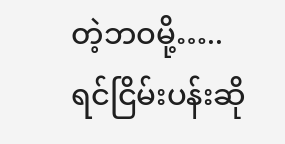တဲ့ဘဝမို့…..
ရင်ငြိမ်းပန်းဆို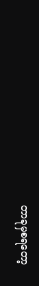တာခုမှစရတော့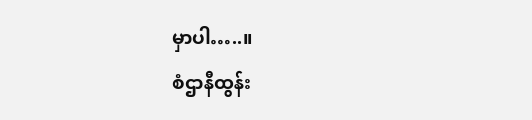မှာပါ…..။
စံဌာနီထွန်း